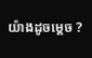យ៉ាងដូចម្ដេច ?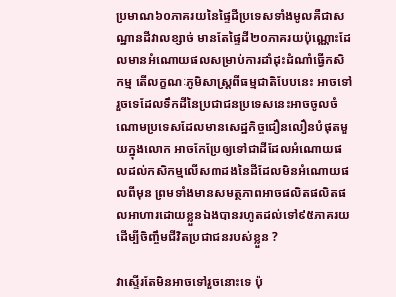ប្រមាណ៦០ភាគរយនៃផ្ទៃដីប្រទេសទាំងមូលគឺជាសណ្ឋានដីវាលខ្សាច់ មានតែផ្ទៃដី២០ភាគរយប៉ុណ្ណោះដែលមានអំណោយផលសម្រាប់ការដាំដុះដំណាំធ្វើកសិកម្ម តើលក្ខណៈភូមិសាស្ត្រពីធម្មជាតិបែបនេះ អាចទៅរួចទេដែលទឹកដីនៃប្រជាជនប្រទេសនេះអាចចូលចំណោមប្រទេសដែលមានសេដ្ឋកិច្ចជឿនលឿនបំផុតមួយក្នុងលោក អាចកែប្រែឲ្យទៅជាដីដែលអំណោយផលដល់កសិកម្មលើស៣ដងនៃដីដែលមិនអំណោយផលពីមុន ព្រមទាំងមានសមត្ថភាពអាចផលិតផលិតផលអាហារដោយខ្លួនឯងបានរហូតដល់ទៅ៩៥ភាគរយ ដើម្បីចិញ្ចឹមជីវិតប្រជាជនរបស់ខ្លួន ?

វាស្ទើរតែមិនអាចទៅរួចនោះទេ ប៉ុ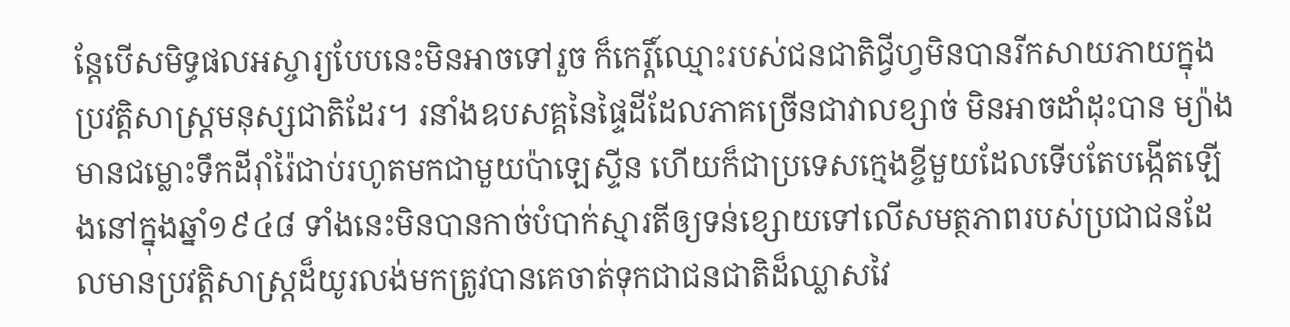ន្តែបើសមិទ្ធផលអស្ចារ្យបែបនេះមិនអាចទៅរួច ក៏កេរ្តិ៍ឈ្មោះរបស់ជនជាតិជ្វីហ្វមិនបានរីកសាយភាយក្នុងប្រវត្តិសាស្ត្រមនុស្សជាតិដែរ។ រនាំងឧបសគ្គនៃផ្ទៃដីដែលភាគច្រើនជាវាលខ្សាច់ មិនអាចដាំដុះបាន ម្យ៉ាងមានជម្លោះទឹកដីរ៉ាំរ៉ៃជាប់រហូតមកជាមួយប៉ាឡេស្ទីន ហើយក៏ជាប្រទេសក្មេងខ្ចីមួយដែលទើបតែបង្កើតឡើងនៅក្នុងឆ្នាំ១៩៤៨ ទាំងនេះមិនបានកាច់បំបាក់ស្មារតីឲ្យទន់ខ្សោយទៅលើសមត្ថភាពរបស់ប្រជាជនដែលមានប្រវត្តិសាស្ត្រដ៏យូរលង់មកត្រូវបានគេចាត់ទុកជាជនជាតិដ៏ឈ្លាសវៃ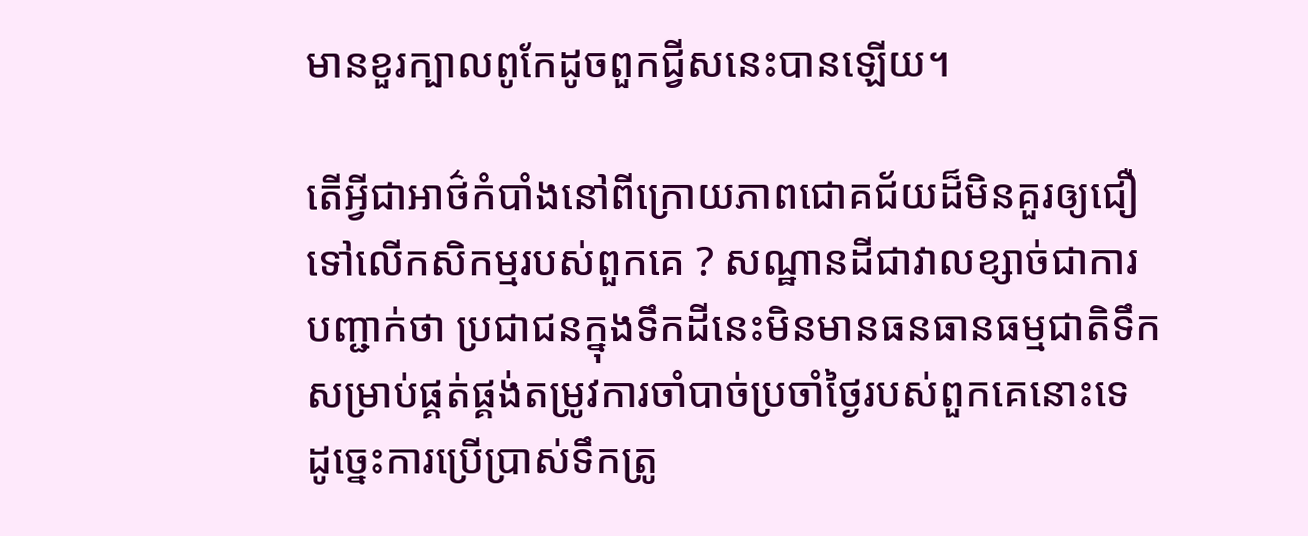មានខួរក្បាលពូកែដូចពួកជ្វីសនេះបានឡើយ។

តើអ្វីជាអាថ៌កំបាំងនៅពីក្រោយភាពជោគជ័យដ៏មិនគួរឲ្យជឿទៅលើកសិកម្មរបស់ពួកគេ ? សណ្ឋានដីជាវាលខ្សាច់ជាការបញ្ជាក់ថា ប្រជាជនក្នុងទឹកដីនេះមិនមានធនធានធម្មជាតិទឹកសម្រាប់ផ្គត់ផ្គង់តម្រូវការចាំបាច់ប្រចាំថ្ងៃរបស់ពួកគេនោះទេ ដូច្នេះការប្រើប្រាស់ទឹកត្រូ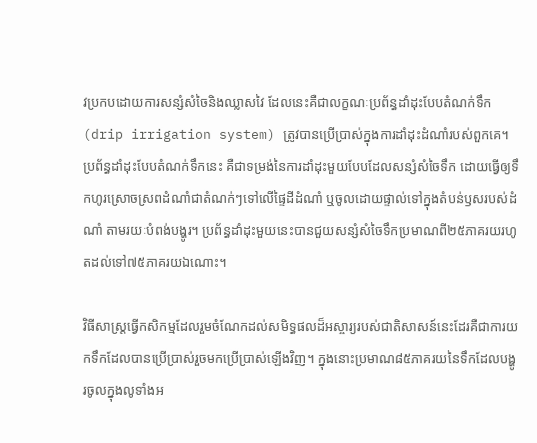វប្រកបដោយការសន្សំសំចៃនិងឈ្លាសវៃ ដែលនេះគឺជាលក្ខណៈប្រព័ន្ធដាំដុះបែបតំណក់ទឹក (drip irrigation system) ត្រូវបានប្រើប្រាស់ក្នុងការដាំដុះដំណាំរបស់ពួកគេ។ ប្រព័ន្ធដាំដុះបែបតំណក់ទឹកនេះ គឺជាទម្រង់នៃការដាំដុះមួយបែបដែលសន្សំសំចៃទឹក ដោយធ្វើឲ្យទឹកហូរស្រោចស្រពដំណាំជាតំណក់ៗទៅលើផ្ទៃដីដំណាំ ឬចូលដោយផ្ទាល់ទៅក្នុងតំបន់ឫសរបស់ដំណាំ តាមរយៈបំពង់បង្ហូរ។ ប្រព័ន្ធដាំដុះមួយនេះបានជួយសន្សំសំចៃទឹកប្រមាណពី២៥ភាគរយរហូតដល់ទៅ៧៥ភាគរយឯណោះ។

វិធីសាស្ត្រធ្វើកសិកម្មដែលរួមចំណែកដល់សមិទ្ធផលដ៏អស្ចារ្យរបស់ជាតិសាសន៍នេះដែរគឺជាការយកទឹកដែលបានប្រើប្រាស់រួចមកប្រើប្រាស់ឡើងវិញ។ ក្នុងនោះប្រមាណ៨៥ភាគរយនៃទឹកដែលបង្ហូរចូលក្នុងលូទាំងអ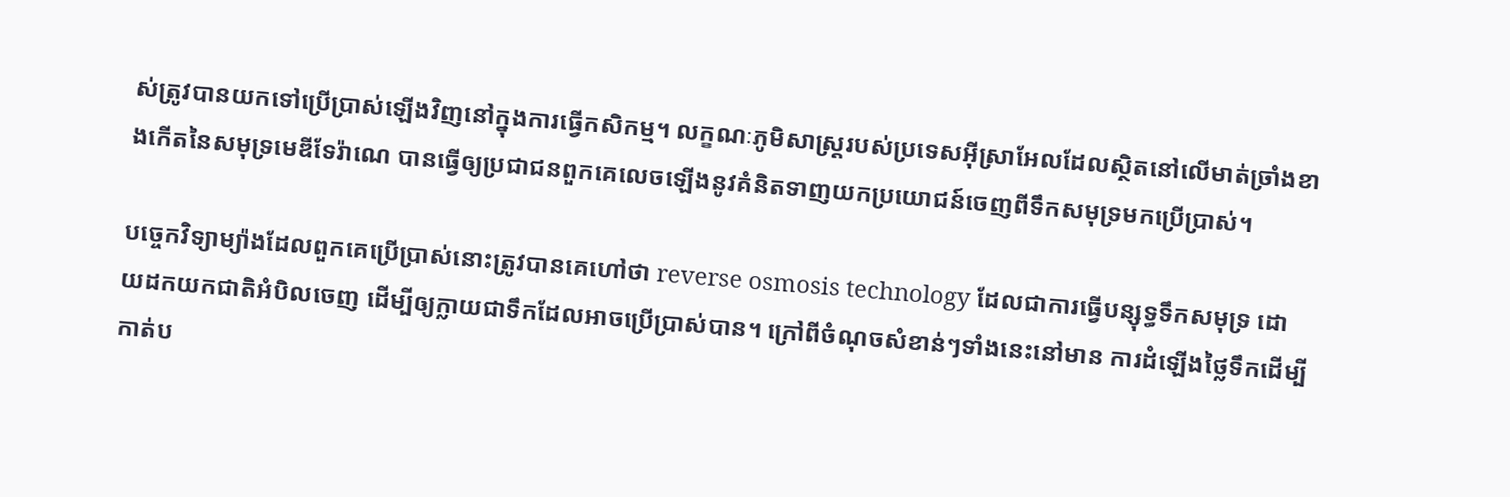ស់ត្រូវបានយកទៅប្រើប្រាស់ឡើងវិញនៅក្នុងការធ្វើកសិកម្ម។ លក្ខណៈភូមិសាស្ត្ររបស់ប្រទេសអ៊ីស្រាអែលដែលស្ថិតនៅលើមាត់ច្រាំងខាងកើតនៃសមុទ្រមេឌីទែរ៉ាណេ បានធ្វើឲ្យប្រជាជនពួកគេលេចឡើងនូវគំនិតទាញយកប្រយោជន៍ចេញពីទឹកសមុទ្រមកប្រើប្រាស់។

បច្ចេកវិទ្យាម្យ៉ាងដែលពួកគេប្រើប្រាស់នោះត្រូវបានគេហៅថា reverse osmosis technology ដែលជាការធ្វើបន្សុទ្ធទឹកសមុទ្រ ដោយដកយកជាតិអំបិលចេញ ដើម្បីឲ្យក្លាយជាទឹកដែលអាចប្រើប្រាស់បាន។ ក្រៅពីចំណុចសំខាន់ៗទាំងនេះនៅមាន ការដំឡើងថ្លៃទឹកដើម្បីកាត់ប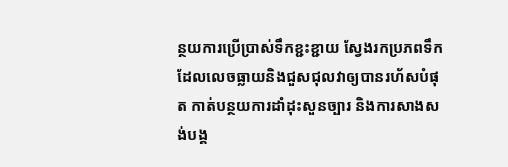ន្ថយការប្រើប្រាស់ទឹកខ្ជះខ្ជាយ ស្វែងរកប្រភពទឹកដែលលេចធ្លាយនិងជួសជុលវាឲ្យបានរហ័សបំផុត កាត់បន្ថយការដាំដុះសួនច្បារ និងការសាងសង់បង្គ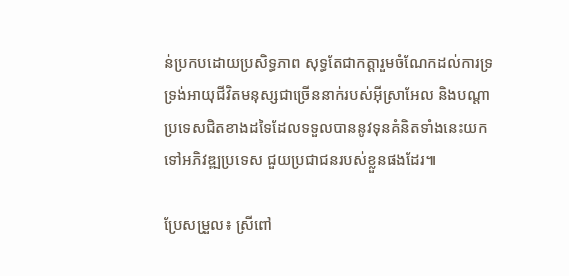ន់ប្រកបដោយប្រសិទ្ធភាព សុទ្ធតែជាកត្តារួមចំណែកដល់ការទ្រទ្រង់អាយុជីវិតមនុស្សជាច្រើននាក់របស់អ៊ីស្រាអែល និងបណ្ដាប្រទេសជិតខាងដទៃដែលទទួលបាននូវទុនគំនិតទាំងនេះយកទៅអភិវឌ្ឍប្រទេស ជួយប្រជាជនរបស់ខ្លួនផងដែរ៕

ប្រែសម្រួល៖ ស្រីពៅ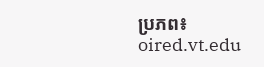ប្រភព៖ oired.vt.edu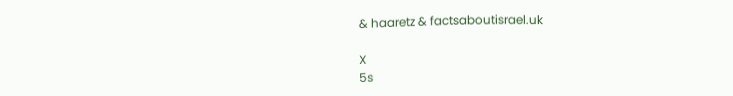& haaretz & factsaboutisrael.uk

X
5s